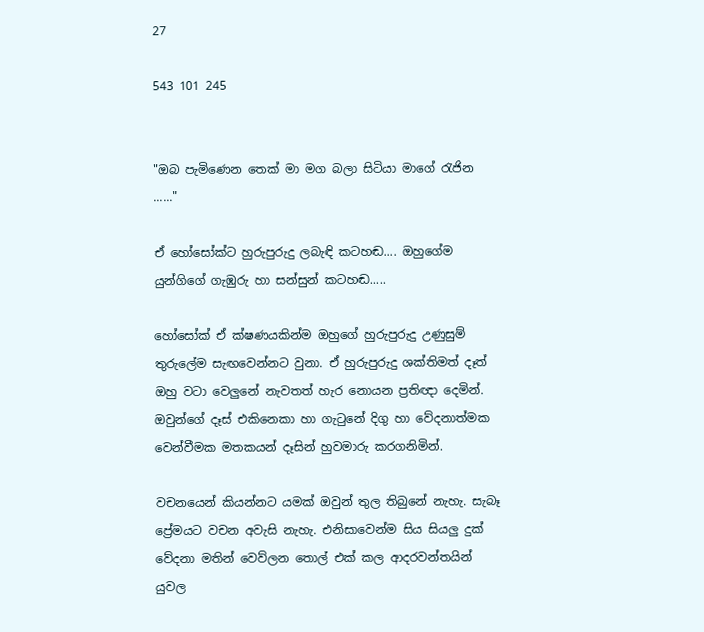27

543 101 245


"ඔබ පැමිණෙන තෙක් මා මග බලා සිටියා මාගේ රැජින ......"

ඒ හෝසෝක්ට හුරුපුරුදු ලබැඳි කටහඬ.... ඔහුගේම යුන්ගිගේ ගැඹුරු හා සන්සුන් කටහඬ.....

හෝසෝක් ඒ ක්ෂණයකින්ම ඔහුගේ හුරුපුරුදු උණුසුම් තුරුලේම සැඟවෙන්නට වුනා. ඒ හුරුපුරුදු ශක්තිමත් දෑත් ඔහු වටා වෙලුනේ නැවතත් හැර නොයන ප්‍රතිඥා දෙමින්. ඔවුන්ගේ දෑස් එකිනෙකා හා ගැටුනේ දිගු හා වේදනාත්මක වෙන්වීමක මතකයන් දෑසින් හුවමාරු කරගනිමින්.

වචනයෙන් කියන්නට යමක් ඔවුන් තුල තිබුනේ නැහැ. සැබෑ ප්‍රේමයට වචන අවැසි නැහැ. එනිසාවෙන්ම සිය සියලු දුක් වේදනා මතින් වෙව්ලන තොල් එක් කල ආදරවන්තයින් යුවල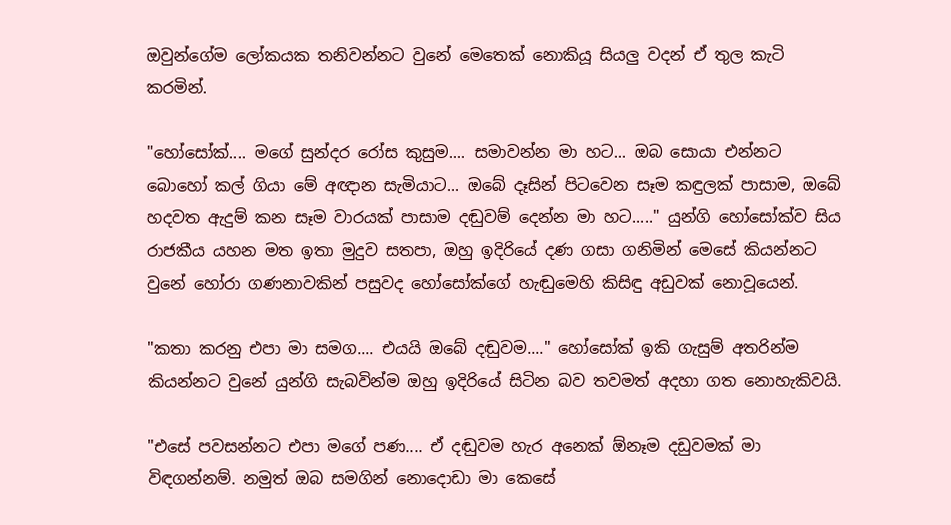ඔවුන්ගේම ලෝකයක තනිවන්නට වුනේ මෙතෙක් නොකියූ සියලු වදන් ඒ තුල කැටි කරමින්.

"හෝසෝක්.... මගේ සුන්දර රෝස කුසුම.... සමාවන්න මා හට... ඔබ සොයා එන්නට බොහෝ කල් ගියා මේ අඥාන සැමියාට... ඔබේ දෑසින් පිටවෙන සෑම කඳුලක් පාසාම, ඔබේ හදවත ඇදුම් කන සෑම වාරයක් පාසාම දඬුවම් දෙන්න මා හට....." යුන්ගි හෝසෝක්ව සිය රාජකීය යහන මත ඉතා මුදුව සතපා, ඔහු ඉදිරියේ දණ ගසා ගනිමින් මෙසේ කියන්නට වුනේ හෝරා ගණනාවකින් පසුවද හෝසෝක්ගේ හැඬුමෙහි කිසිඳු අඩුවක් නොවූයෙන්.

"කතා කරනු එපා මා සමග.... එයයි ඔබේ දඬුවම...." හෝසෝක් ඉකි ගැසුම් අතරින්ම කියන්නට වුනේ යුන්ගි සැබවින්ම ඔහු ඉදිරියේ සිටින බව තවමත් අදහා ගත නොහැකිවයි.

"එසේ පවසන්නට එපා මගේ පණ.... ඒ දඬුවම හැර අනෙක් ඕනෑම දඩුවමක් මා විඳගන්නම්. නමුත් ඔබ සමගින් නොදොඩා මා කෙසේ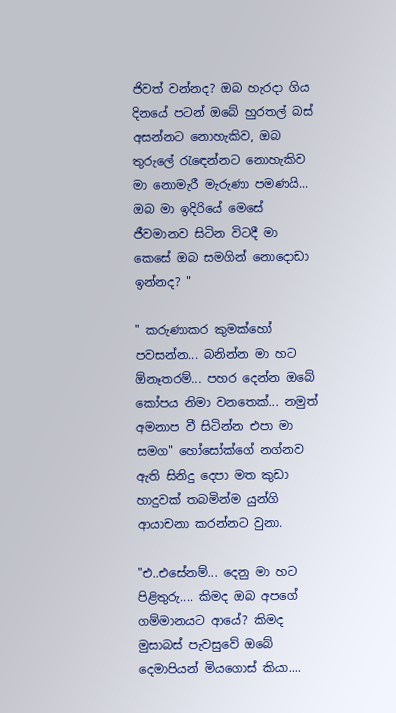ජිවත් වන්නද? ඔබ හැරදා ගිය දිනයේ පටන් ඔබේ හුරතල් බස් අසන්නට නොහැකිව, ඔබ තුරුලේ රැඳෙන්නට නොහැකිව මා නොමැරී මැරුණා පමණයි... ඔබ මා ඉදිරියේ මෙසේ ජීවමානව සිටින විටදී මා කෙසේ ඔබ සමගින් නොදොඩා ඉන්නද? "

" කරුණාකර කුමක්හෝ පවසන්න... බනින්න මා හට ඕනෑතරම්... පහර දෙන්න ඔබේ කෝපය නිමා වනතෙක්... නමුත් අමනාප වී සිටින්න එපා මා සමග" හෝසෝක්ගේ නග්නව ඇති සිනිදු දෙපා මත කුඩා හාදුවක් තබමින්ම යුන්ගි ආයාචනා කරන්නට වුනා.

"එ..එසේනම්... දෙනු මා හට පිළිතුරු.... කිමද ඔබ අපගේ ගම්මානයට ආයේ? කිමද මුසාබස් පැවසුවේ ඔබේ දෙමාපියන් මියගොස් කියා....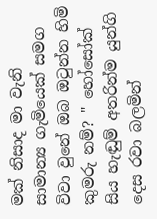මක් නිසාද මා වැනි සාමාන්‍ය ගැමියෙක් සමග විවා වුනේ ඔබ ඔටුන්න හිමි කුමරු නම්? " හෝසෝක් සිය හැඬුම් අතරින්ම යුන්ගි දෙස රවා බලමින්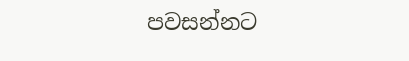පවසන්නට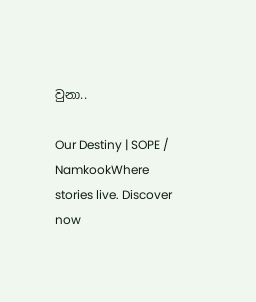වුනා..

Our Destiny | SOPE /  NamkookWhere stories live. Discover now